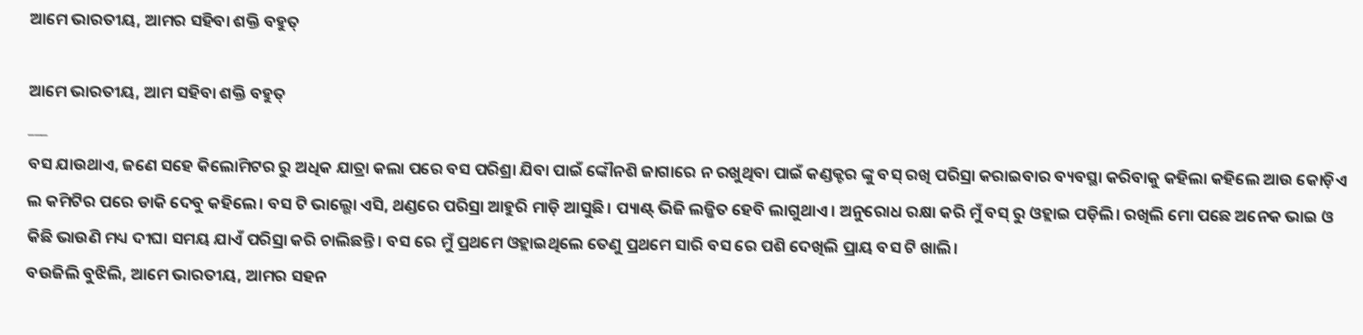ଆମେ ଭାରତୀୟ, ଆମର ସହିବା ଶକ୍ତି ବହୁତ୍

ଆମେ ଭାରତୀୟ, ଆମ ସହିବା ଶକ୍ତି ବହୁତ୍
___
ବସ ଯାଉଥାଏ, ଜଣେ ସହେ କିଲୋମିଟର ରୁ ଅଧିକ ଯାତ୍ରା କଲା ପରେ ବସ ପରିଶ୍ରା ଯିବା ପାଇଁ ଙ୍କୌନଶି ଜାଗାରେ ନ ରଖୁଥିବା ପାଇଁ କଣ୍ଡକ୍ଟର ଙ୍କୁ ବସ୍ ରଖି ପରିସ୍ରା କରାଇବାର ବ୍ୟବସ୍ଥା କରିବାକୁ କହିଲା କହିଲେ ଆଉ କୋଡ଼ିଏ ଲ କମିଟିର ପରେ ଡାକି ଦେବୁ କହିଲେ। ବସ ଟି ଭାଲ୍ଭୋ ଏସି, ଥଣ୍ଡରେ ପରିସ୍ରା ଆହୁରି ମାଡ଼ି ଆସୁଛି। ପ୍ୟାଣ୍ଟ୍ ଭିଜି ଲଜ୍ଜିତ ହେବି ଲାଗୁଥାଏ। ଅନୁରୋଧ ରକ୍ଷା କରି ମୁଁ ବସ୍ ରୁ ଓହ୍ଲାଇ ପଡ଼ିଲି। ରଖିଲି ମୋ ପଛେ ଅନେକ ଭାଇ ଓ କିଛି ଭାଉଣି ମଧ୍ୟ ଦୀଘା ସମୟ ଯାଏଁ ପରିସ୍ରା କରି ଚାଲିଛନ୍ତି। ବସ ରେ ମୁଁ ପ୍ରଥମେ ଓହ୍ଲାଇଥିଲେ ତେଣୁ ପ୍ରଥମେ ସାରି ବସ ରେ ପଶି ଦେଖିଲି ପ୍ରାୟ ବସ ଟି ଖାଲି।
ବଉଜିଲି ବୁଝିଲି, ଆମେ ଭାରତୀୟ, ଆମର ସହନ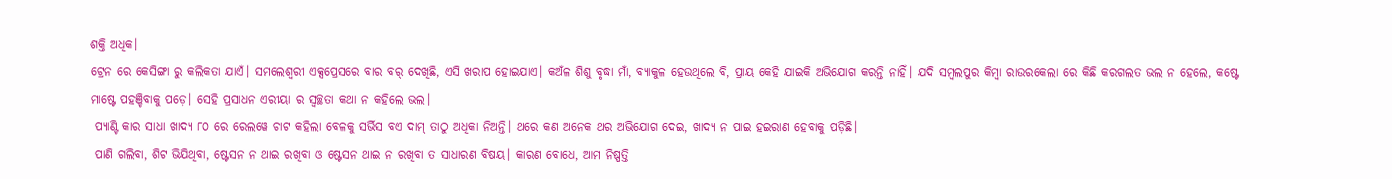ଶକ୍ତି ଅଧିକ।
ଟ୍ରେନ ରେ କେସିଙ୍ଗା ରୁ କଲିକତା ଯାଏଁ। ସମଲେଶ୍ଵରୀ ଏକ୍ସପ୍ରେସରେ ବାର ବର୍ ଦେଖିଛି, ଏସି ଖରାପ ହୋଇଯାଏ। କଅଁଳ ଶିଶୁ ବୃଦ୍ଧା ମାଁ, ବ୍ୟାକୁଳ ହେଉଥିଲେ ବି, ପ୍ରାୟ କେହି ଯାଇକି ଅଭିଯୋଗ କରନ୍ତି ନାହିଁ। ଯଦି ସମ୍ବଲପୁର କିମ୍ବା ରାଉରକେଲା ରେ କିଛି କରଗଲତ ଭଲ ନ ହେଲେ, କଷ୍ଟେ ମାଷ୍ଟେ ପହଞ୍ଚିବାକୁ ପଡ଼େ। ସେହି ପ୍ରସାଧନ ଏରୀୟା ର ସ୍ବଚ୍ଛତା କଥା ନ କହିଲେ ଭଲ।
 ପ୍ୟାଣ୍ଟି କାର ସାଧା ଖାଦ୍ୟ ୮୦ ରେ ରେଲୱେ ଚାଟ କହିଲା ବେଳକୁ ସର୍ଭିସ ବଏ ଦାମ୍ ତାଠୁ ଅଧିକା ନିଅନ୍ତି। ଥରେ କଣ ଅନେକ ଥର ଅଭିଯୋଗ ଦେଇ, ଖାଦ୍ୟ ନ ପାଇ ହଇରାଣ ହେବାକୁ ପଡ଼ିଛି।
 ପାଣି ଗଲିବା, ଶିଟ ଭିଯିଥିବା, ଷ୍ଟେସନ ନ ଥାଇ ରଖିବା ଓ ଷ୍ଟେସନ ଥାଇ ନ ରଖିବା ତ ସାଧାରଣ ବିଷୟ। କାରଣ ବୋଧେ, ଆମ ନିଷ୍ପତ୍ତି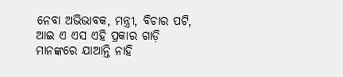ନେବା ଅଭିଭାବକ, ମନ୍ତ୍ରୀ, ବିଚାର ପଟି, ଆଇ ଏ ଏସ ଏହି ପ୍ରକାର ଗାଡ଼ି ମାନଙ୍କରେ ଯାଆନ୍ତି ନାହି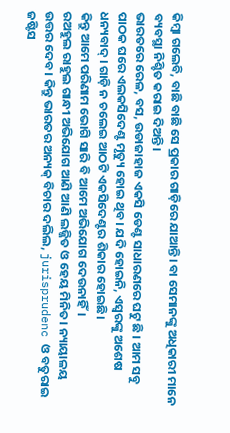କିମ୍ବା ଗଲେବି, ବାଛି ବାଛି ସେ ପ୍ରକାର ଗାଡ଼ିରେ ଯାଆନ୍ତି। ବା ସେମାନଙ୍କୁ ଅଧିକାରୀ ମାନେ ବ୍ୟବସ୍ଥା ନିଶ୍ଚିତ କରାଇ ଦିଅନ୍ତି।
ଭାରତରେ ରେଳ, ବସ, ଉଡାଜାହାଜ ଏକସି ଡେଣ୍ଟ ସାଧାରଣରେ ଘଟୁ ଛି । ଆମ ସବୁ ପାଠକ ଘରେ ଏଲକସିଦେଣ୍ଟ ମୃତ୍ୟୁ ହୋଇ ଥିବ। ଯଦି ହୋଇନି, ଏସ୍ୱରଙ୍କୁ ଅଶେଷ ଧନ୍ୟବାଦ୍। ଗାଡ଼ି ନ ଚଲେଇ ଆଠଟି ଏକସିଦେଣ୍ଟର ଶିକାର ହୋଇଛି।
କିନ୍ତୁ ଆମେ ପରିଣାମ ଭୋଗି ସାରି ବି ଆମେ ଅଭିଯୋଗ ଦେଉନାହିଁ।
ରଅହୁଲ ରାହୁଲ ଗାନ୍ଧୀ ଅଭିଯୋଗ ଆଣି ଆଣି ଲଜ୍ଜିତ ଓ ହେୟ ମିନିତ। ନ୍ୟାୟାଳୟ ଉତ୍ତର ଦେବ। କିନ୍ତୁ ଭାରତର ଅନ୍ୟକ୍ ବିଚାର ଦଲିଲ, jurisprudenc ଓ ବତୁରାଇ ଜଷ୍ଟିସ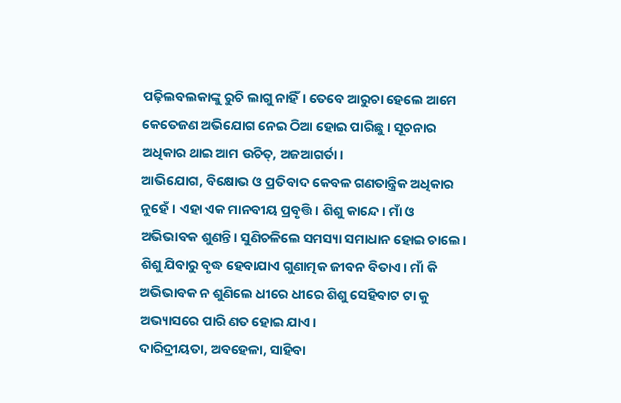ପଢ଼ିଲବଲକାଙ୍କୁ ରୁଚି ଲାଗୁ ନାହିଁ। ତେବେ ଆରୁଚା ହେଲେ ଆମେ କେତେଜଣ ଅଭିଯୋଗ ନେଇ ଠିଆ ହୋଇ ପାରିଛୁ। ସୂଚନାର ଅଧିକାର ଥାଇ ଆମ ଉଚିତ୍, ଅଜଆଗର୍ତା।
ଆଭିଯୋଗ, ବିକ୍ଷୋଭ ଓ ପ୍ରତିବାଦ କେବଳ ଗଣତାନ୍ତ୍ରିକ ଅଧିକାର ନୁହେଁ। ଏହା ଏକ ମାନବୀୟ ପ୍ରବୃତ୍ତି। ଶିଶୁ କାନ୍ଦେ। ମାଁ ଓ ଅଭିଭାବକ ଶୁଣନ୍ତି। ସୁଣିଚଳିଲେ ସମସ୍ୟା ସମାଧାନ ହୋଇ ଚାଲେ। ଶିଶୁ ଯିବାରୁ ବୃଦ୍ଧ ହେବାଯାଏ ଗୁଣାତ୍ମକ ଜୀବନ ବିତାଏ। ମାଁ କି ଅଭିଭାବକ ନ ଶୁଣିଲେ ଧୀରେ ଧୀରେ ଶିଶୁ ସେହିବାଟ ଟା କୁ ଅଭ୍ୟାସରେ ପାରି ଣତ ହୋଇ ଯାଏ।
ଦାରିଦ୍ରୀୟତା, ଅବହେଳା, ସାହିବା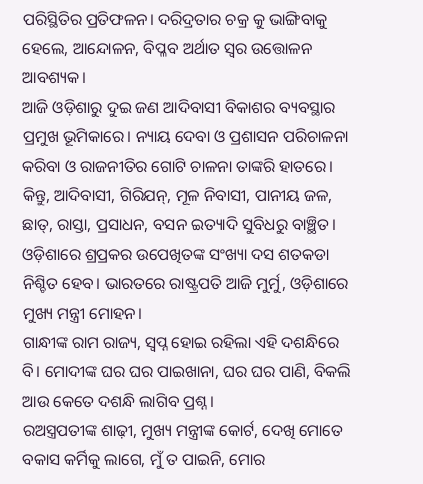ପରିସ୍ଥିତିର ପ୍ରତିଫଳନ। ଦରିଦ୍ରତାର ଚକ୍ର କୁ ଭାଙ୍ଗିବାକୁ ହେଲେ, ଆନ୍ଦୋଳନ, ବିପ୍ଳବ ଅର୍ଥାତ ସ୍ୱର ଉତ୍ତୋଳନ ଆବଶ୍ୟକ।
ଆଜି ଓଡ଼ିଶାରୁ ଦୁଇ ଜଣ ଆଦିବାସୀ ବିକାଶର ବ୍ୟବସ୍ଥାର ପ୍ରମୁଖ ଭୂମିକାରେ। ନ୍ୟାୟ ଦେବା ଓ ପ୍ରଶାସନ ପରିଚାଳନା କରିବା ଓ ରାଜନୀତିର ଗୋଟି ଚାଳନା ତାଙ୍କରି ହାତରେ। କିନ୍ତୁ, ଆଦିବାସୀ, ଗିରିଯନ୍, ମୂଳ ନିବାସୀ, ପାନୀୟ ଜଳ, ଛାତ୍, ରାସ୍ତା, ପ୍ରସାଧନ, ବସନ ଇତ୍ୟାଦି ସୁବିଧରୁ ବାଞ୍ଛିତ। ଓଡ଼ିଶାରେ ଶ୍ରପ୍ରକର ଉପେଖିତଙ୍କ ସଂଖ୍ୟା ଦସ ଶତକଡା ନିଶ୍ଚିତ ହେବ। ଭାରତରେ ରାଷ୍ଟ୍ରପତି ଆଜି ମୁର୍ମୁ, ଓଡ଼ିଶାରେ ମୁଖ୍ୟ ମନ୍ତ୍ରୀ ମୋହନ।
ଗାନ୍ଧୀଙ୍କ ରାମ ରାଜ୍ୟ, ସ୍ବପ୍ନ ହୋଇ ରହିଲା ଏହି ଦଶନ୍ଧିରେ ବି। ମୋଦୀଙ୍କ ଘର ଘର ପାଇଖାନା, ଘର ଘର ପାଣି, ବିକଲି ଆଉ କେତେ ଦଶନ୍ଧି ଲାଗିବ ପ୍ରଶ୍ନ।
ରଅସ୍ତ୍ରପତୀଙ୍କ ଶାଢ଼ୀ, ମୁଖ୍ୟ ମନ୍ତ୍ରୀଙ୍କ କୋର୍ଟ, ଦେଖି ମୋତେ ବକାସ କର୍ମିକୁ ଲାଗେ, ମୁଁ ତ ପାଇନି, ମୋର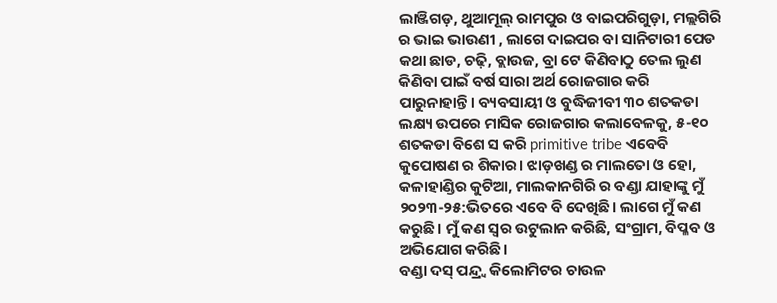ଲାଞ୍ଜିଗଡ଼, ଥୁଆମୂଲ୍ ରାମପୁର ଓ ବାଇପରିଗୁଡ଼ା, ମଲ୍ଲଗିରି ର ଭାଇ ଭାଉଣୀ , ଲାଗେ ଦାଇପର ବା ସାନିଟାରୀ ପେଡ କଥା ଛାଡ, ଚଢ଼ି, ବ୍ଲାଉଜ, ବ୍ରା ଟେ କିଣିବାଠୁ ତେଲ ଲୁଣ କିଣିବା ପାଇଁ ବର୍ଷ ସାରା ଅର୍ଥ ରୋଜଗାର କରି ପାରୁନାହାନ୍ତି। ବ୍ୟବସାୟୀ ଓ ବୁଦ୍ଧିଜୀବୀ ୩୦ ଶତକଡା ଲକ୍ଷ୍ୟ ଉପରେ ମାସିକ ରୋଜଗାର କଲାବେଳକୁ, ୫-୧୦ ଶତକଡା ବିଶେ ସ କରି primitive tribe ଏବେବି କୁପୋଷଣ ର ଶିକାର। ଝାଡ଼ଖଣ୍ଡ ର ମାଲତୋ ଓ ହୋ, କଳାହାଣ୍ଡିର କୁଟିଆ, ମାଲକାନଗିରି ର ବଣ୍ଡା ଯାହାଙ୍କୁ ମୁଁ ୨୦୨୩-୨୫:ଭିତରେ ଏବେ ବି ଦେଖିଛି। ଲାଗେ ମୁଁ କଣ କରୁଛି। ମୁଁ କଣ ସ୍ୱର ଉଟୁଲାନ କରିଛି, ସଂଗ୍ରାମ, ବିପ୍ଳବ ଓ ଅଭିଯୋଗ କରିଛି।
ବଣ୍ଡା ଦସ୍ ପନ୍ଦ୍ର୍ବ କିଲୋମିଟର ଚାଉଳ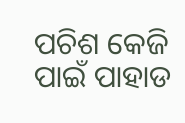ପଚିଶ କେଜି ପାଇଁ ପାହାଡ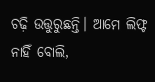ଚଢ଼ି ଉତ୍ତୁରୁଛନ୍ତି। ଆମେ ଲିଫ୍ଟ ନାହିଁ ବୋଲି,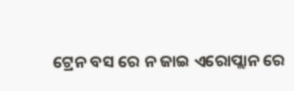ଟ୍ରେନ ବସ ରେ ନ ଜାଇ ଏରୋପ୍ଲାନ ରେ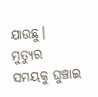ଯାଉଛୁ।
ମୁତ୍ୟୁର ସମୟକୁ ଘୁଞ୍ଚାଇ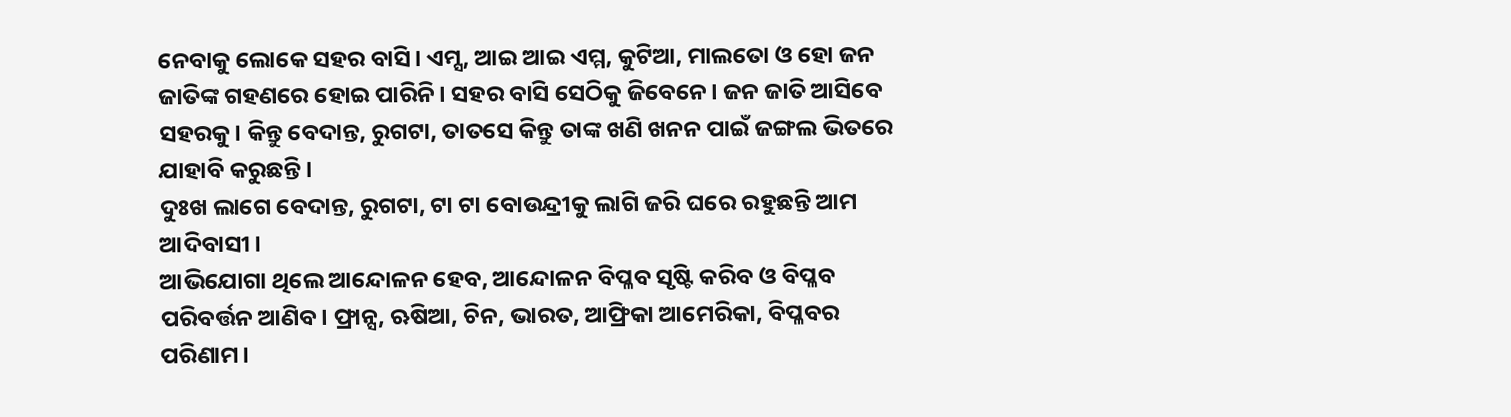ନେବାକୁ ଲୋକେ ସହର ବାସି। ଏମ୍ସ, ଆଇ ଆଇ ଏମ୍ମ, କୁଟିଆ, ମାଲତୋ ଓ ହୋ ଜନ ଜାତିଙ୍କ ଗହଣରେ ହୋଇ ପାରିନି। ସହର ବାସି ସେଠିକୁ ଜିବେନେ। ଜନ ଜାତି ଆସିବେ ସହରକୁ। କିନ୍ତୁ ବେଦାନ୍ତ, ରୁଗଟା, ତାତସେ କିନ୍ତୁ ତାଙ୍କ ଖଣି ଖନନ ପାଇଁ ଜଙ୍ଗଲ ଭିତରେ ଯାହାବି କରୁଛନ୍ତି।
ଦୁଃଖ ଲାଗେ ବେଦାନ୍ତ, ରୁଗଟା, ଟା ଟା ବୋଉନ୍ଦ୍ରୀକୁ ଲାଗି ଜରି ଘରେ ରହୁଛନ୍ତି ଆମ ଆଦିବାସୀ।
ଆଭିଯୋଗା ଥିଲେ ଆନ୍ଦୋଳନ ହେବ, ଆନ୍ଦୋଳନ ବିପ୍ଳବ ସୃଷ୍ଟି କରିବ ଓ ବିପ୍ଳବ ପରିବର୍ତ୍ତନ ଆଣିବ। ଫ୍ରାନ୍ସ, ଋଷିଆ, ଚିନ, ଭାରତ, ଆଫ୍ରିକା ଆମେରିକା, ବିପ୍ଳବର ପରିଣାମ।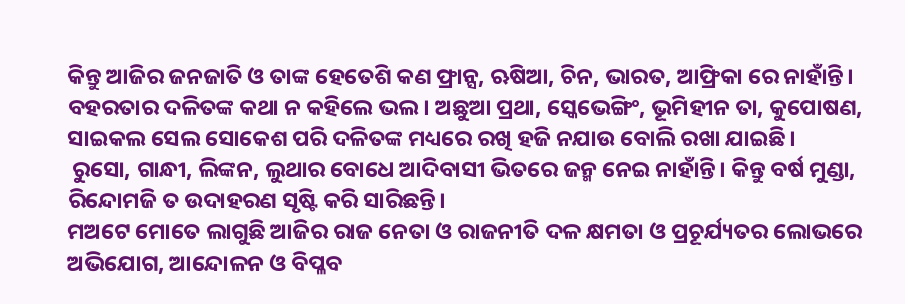କିନ୍ତୁ ଆଜିର ଜନଜାତି ଓ ତାଙ୍କ ହେତେଶି କଣ ଫ୍ରାନ୍ସ, ଋଷିଆ, ଚିନ, ଭାରତ, ଆଫ୍ରିକା ରେ ନାହାଁନ୍ତି।
ବହରତାର ଦଳିତଙ୍କ କଥା ନ କହିଲେ ଭଲ। ଅଛୁଆ ପ୍ରଥା, ସ୍କେଭେଙ୍ଗିଂ, ଭୂମିହୀନ ତା, କୁପୋଷଣ, ସାଇକଲ ସେଲ ସୋକେଶ ପରି ଦଳିତଙ୍କ ମଧ୍ୟରେ ରଖି ହଜି ନଯାଉ ବୋଲି ରଖା ଯାଇଛି।
 ରୁସୋ, ଗାନ୍ଧୀ, ଲିଙ୍କନ, ଲୁଥାର ବୋଧେ ଆଦିବାସୀ ଭିତରେ ଜନ୍ମ ନେଇ ନାହାଁନ୍ତି। କିନ୍ତୁ ବର୍ଷ ମୁଣ୍ଡା, ରିନ୍ଦୋମଜି ତ ଉଦାହରଣ ସୃଷ୍ଟି କରି ସାରିଛନ୍ତି।
ମଅଟେ ମୋତେ ଲାଗୁଛି ଆଜିର ରାଜ ନେତା ଓ ରାଜନୀତି ଦଳ କ୍ଷମତା ଓ ପ୍ରଚୂର୍ଯ୍ୟତର ଲୋଭରେ ଅଭିଯୋଗ, ଆନ୍ଦୋଳନ ଓ ବିପ୍ଳବ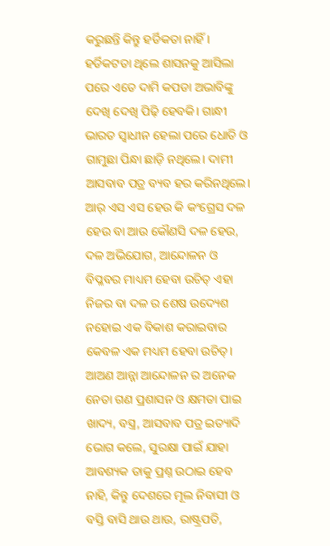କରୁଛନ୍ତି କିନ୍ତୁ ହର୍ଡିକତା ନାହିଁ। ହର୍ଡିକଟତା ଥିଲେ ଶାସନକୁ ଆସିଲା ପରେ ଏତେ ଦାମି କପଡା ଅଭାବିଙ୍କୁ ଦେଖି ଦେଖି ପିଢ଼ି ହେବକି। ଗାନ୍ଧୀ ଭାରତ ସ୍ଵାଧୀନ ହେଲା ପରେ ଧୋତି ଓ ଗାମୁଛା ପିନ୍ଧା ଛାଡ଼ି ନଥିଲେ। ଦାମୀ ଆସବାବ ପତ୍ର ବ୍ୟବ ହର କରିନଥିଲେ।
ଆର୍ ଏସ ଏସ ହେଉ କି କଂଗ୍ରେସ ଦଳ ହେଉ ବା ଆଉ କୌଣସି ଦଳ ହେଉ, ଦଳ ଅଭିଯୋଗ, ଆନ୍ଦୋଳନ ଓ ବିପ୍ଳବର ମାଧ୍ୟମ ହେବା ଉଚିତ୍ ଏହା ନିଜର ବା ଦଳ ର ଶେଷ ଉଦ୍ୟେଶ ନହୋଇ ଏକ ବିକାଶ କରାଇବାର କେବଳ ଏକ ମଧ୍ୟମ ହେବା ଉଚିତ୍।
ଆଅଣ ଆନ୍ନା ଆନ୍ଦୋଳନ ର ଅନେକ ନେତା ଗଣ ପ୍ରଶାସନ ଓ କ୍ଷମତା ପାଇ ଖାଦ୍ୟ, ବସ୍ତ୍ର, ଆସବାବ ପତ୍ର ଇତ୍ୟାଦି ଭୋଗ କଲେ, ସୁରକ୍ଷା ପାଇଁ ଯାହା ଆବଶ୍ୟକ ତାକୁ ପ୍ରଶ୍ନ ଉଠାଇ ହେବ ନାହି, କିନ୍ତୁ ଦେଶରେ ମୂଲ ନିବାସୀ ଓ ବସ୍ତି ବାସି ଥାଉ ଥାଉ, ରାଷ୍ଟ୍ରପତି,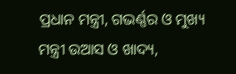ପ୍ରଧାନ ମନ୍ତ୍ରୀ, ଗଭର୍ଣ୍ଣର ଓ ମୁଖ୍ୟ ମନ୍ତ୍ରୀ ଉଆସ ଓ ଖାଦ୍ୟ,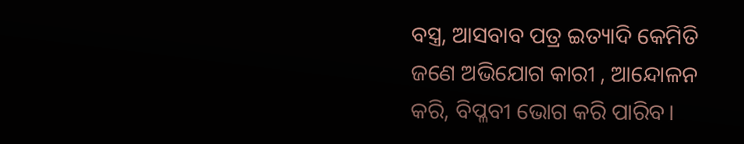ବସ୍ତ୍ର, ଆସବାବ ପତ୍ର ଇତ୍ୟାଦି କେମିତି ଜଣେ ଅଭିଯୋଗ କାରୀ , ଆନ୍ଦୋଳନ କରି, ବିପ୍ଳବୀ ଭୋଗ କରି ପାରିବ।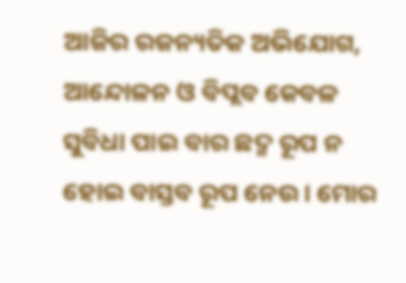ଆଜିର ରଜନ୍ୟତିକ ଅଭିଯୋଗ, ଆନ୍ଦୋଳନ ଓ ବିପ୍ଲବ କେବଳ ସୁବିଧା ପାଇ ବାର ଛଦ୍ମ ରୂପ ନ ହୋଇ ବାସ୍ତବ ରୂପ ନେଉ। ମୋର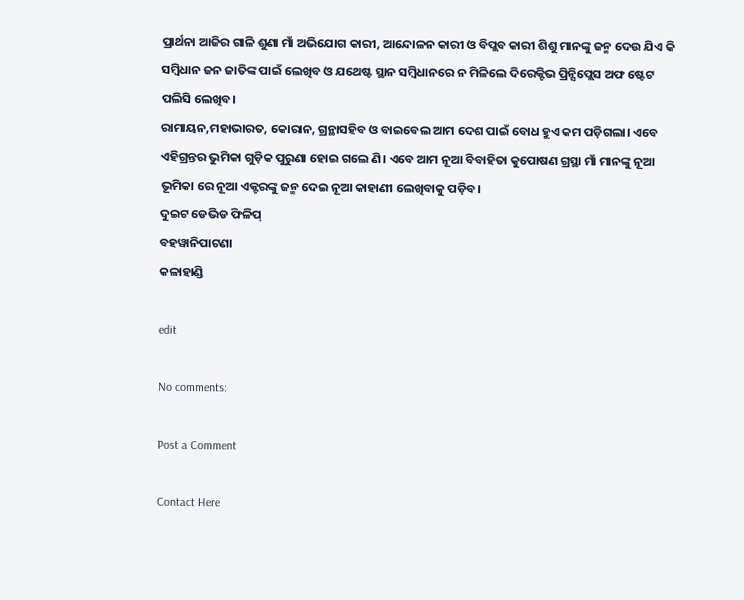ପ୍ରାର୍ଥନା ଆଜିର ଗାଳି ଶୁଣା ମାଁ ଅଭିଯୋଗ କାରୀ, ଆନ୍ଦୋଳନ କାରୀ ଓ ବିପ୍ଲବ କାରୀ ଶିଶୁ ମାନଙ୍କୁ ଜନ୍ମ ଦେଉ ଯିଏ କି ସମ୍ବିଧାନ ଜନ ଜାତିଙ୍କ ପାଇଁ ଲେଖିବ ଓ ଯଥେଷ୍ଟ ସ୍ଥାନ ସମ୍ବିଧାନରେ ନ ମିଳିଲେ ଦିରେକ୍ଟିଭ ପ୍ରିନ୍ସିପ୍ଲେସ ଅଫ ଷ୍ଟେଟ ପଲିସି ଲେଖିବ।
ରାମାୟନ,ମହାଭାରତ, କୋରାନ, ଗ୍ରନ୍ଥାସହିବ ଓ ବାଇବେଲ ଆମ ଦେଶ ପାଇଁ ବୋଧ ହୁଏ କମ ପଡ଼ିଗଲା। ଏବେ ଏହିଗ୍ରନ୍ତର ଭୁମିକା ଗୁଡ଼ିକ ପୁରୁଣା ହୋଇ ଗଲେ ଣି। ଏବେ ଆମ ନୂଆ ବିବାହିତା କୁପୋଷଣ ଗ୍ରସ୍ଥା ମାଁ ମାନଙ୍କୁ ନୂଆ ଭୂମିକା ରେ ନୂଆ ଏକ୍ଟରଙ୍କୁ ଜନ୍ମ ଦେଇ ନୂଆ କାହାଣୀ ଲେଖିବାକୁ ପଡ଼ିବ।
ଦୁଇଟ ଡେଭିଡ ଫିଳିପ୍
ବହୱାନିପାଟଣା
କଳାହାଣ୍ଡି

edit

No comments:

Post a Comment

Contact Here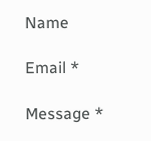Name

Email *

Message *